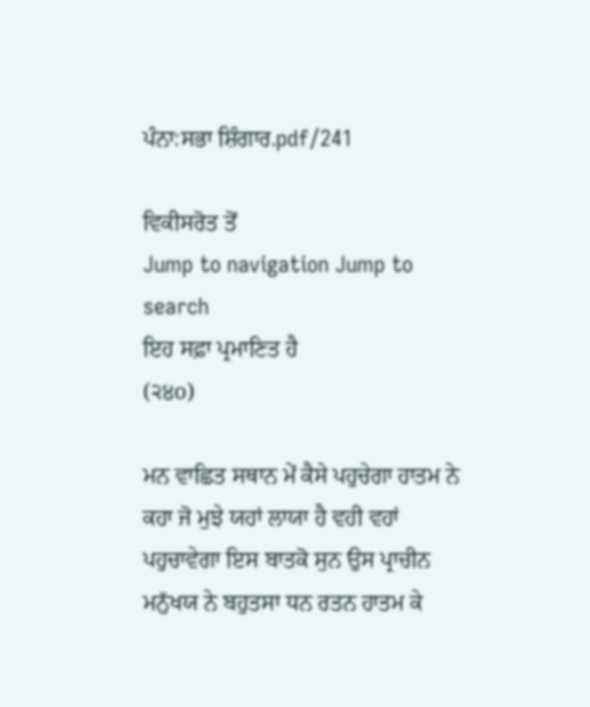ਪੰਨਾ:ਸਭਾ ਸ਼ਿੰਗਾਰ.pdf/241

ਵਿਕੀਸਰੋਤ ਤੋਂ
Jump to navigation Jump to search
ਇਹ ਸਫ਼ਾ ਪ੍ਰਮਾਣਿਤ ਹੈ
(੨੪o)

ਮਨ ਵਾਛਿਤ ਸਥਾਨ ਮੇਂ ਕੈਸੇ ਪਹੁਚੇਗਾ ਹਾਤਮ ਨੇ ਕਹਾ ਜੋ ਮੁਝੇ ਯਹਾਂ ਲਾਯਾ ਹੈ ਵਹੀ ਵਹਾਂ ਪਹੁਚਾਵੇਗਾ ਇਸ ਬਾਤਕੋ ਸੁਨ ਉਸ ਪ੍ਰਾਚੀਨ ਮਨੁੱਖਯ ਨੇ ਬਹੁਤਸਾ ਧਨ ਰਤਨ ਹਾਤਮ ਕੇ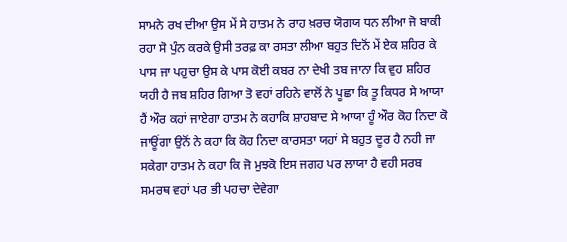ਸਾਮਨੇ ਰਖ ਦੀਆ ਉਸ ਮੇਂ ਸੇ ਹਾਤਮ ਨੇ ਰਾਹ ਖ਼ਰਚ ਯੋਗਯ ਧਨ ਲੀਆ ਜੋ ਬਾਕੀ ਰਹਾ ਸੋ ਪੁੰਨ ਕਰਕੇ ਉਸੀ ਤਰਫ਼ ਕਾ ਰਸਤਾ ਲੀਆ ਬਹੁਤ ਦਿਨੋਂ ਮੇਂ ਏਕ ਸ਼ਹਿਰ ਕੇ ਪਾਸ ਜਾ ਪਹੁਚਾ ਉਸ ਕੇ ਪਾਸ ਕੋਈ ਕਬਰ ਨਾ ਦੇਖੀ ਤਬ ਜਾਨਾ ਕਿ ਵੁਹ ਸ਼ਹਿਰ ਯਹੀ ਹੈ ਜਬ ਸ਼ਹਿਰ ਗਿਆ ਤੋ ਵਹਾਂ ਰਹਿਨੇ ਵਾਲੋਂ ਨੇ ਪੂਛਾ ਕਿ ਤੂ ਕਿਧਰ ਸੇ ਆਯਾ ਹੈਂ ਔਰ ਕਹਾਂ ਜਾਏਗਾ ਹਾਤਮ ਨੇ ਕਹਾਕਿ ਸ਼ਾਹਬਾਦ ਸੇ ਆਯਾ ਹੂੰ ਔਰ ਕੋਹ ਨਿਦਾ ਕੋ ਜਾਊਂਗਾ ਉਨੋਂ ਨੇ ਕਹਾ ਕਿ ਕੋਹ ਨਿਦਾ ਕਾਰਸਤਾ ਯਹਾਂ ਸੇ ਬਹੁਤ ਦੂਰ ਹੈ ਨਹੀ ਜਾ ਸਕੇਗਾ ਹਾਤਮ ਨੇ ਕਹਾ ਕਿ ਜੋ ਮੁਝਕੋ ਇਸ ਜਗਹ ਪਰ ਲਾਯਾ ਹੈ ਵਹੀ ਸਰਬ ਸਮਰਥ ਵਹਾਂ ਪਰ ਭੀ ਪਹਚਾ ਦੇਵੇਗਾ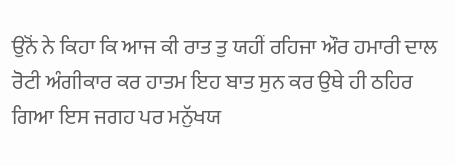ਉਨੋਂ ਨੇ ਕਿਹਾ ਕਿ ਆਜ ਕੀ ਰਾਤ ਤੁ ਯਹੀਂ ਰਹਿਜਾ ਔਰ ਹਮਾਰੀ ਦਾਲ ਰੋਟੀ ਅੰਗੀਕਾਰ ਕਰ ਹਾਤਮ ਇਹ ਬਾਤ ਸੁਨ ਕਰ ਉਥੇ ਹੀ ਠਹਿਰ ਗਿਆ ਇਸ ਜਗਹ ਪਰ ਮਨੁੱਖਯ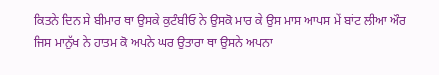ਕਿਤਨੇ ਦਿਨ ਸੇ ਬੀਮਾਰ ਥਾ ਉਸਕੇ ਕੁਟੰਬੀਓ ਨੇ ਉਸਕੋ ਮਾਰ ਕੇ ਉਸ ਮਾਸ ਆਪਸ ਮੇਂ ਬਾਂਟ ਲੀਆ ਔਰ ਜਿਸ ਮਾਨੁੱਖ ਨੇ ਹਾਤਮ ਕੋ ਅਪਨੇ ਘਰ ਉਤਾਰਾ ਥਾ ਉਸਨੇ ਅਪਨਾ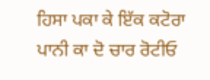ਹਿਸਾ ਪਕਾ ਕੇ ਇੱਕ ਕਟੋਰਾ ਪਾਨੀ ਕਾ ਦੋ ਚਾਰ ਰੋਟੀਓ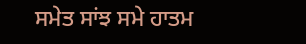ਸਮੇਤ ਸਾਂਝ ਸਮੇ ਹਾਤਮ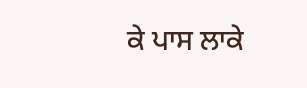ਕੇ ਪਾਸ ਲਾਕੇ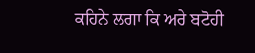ਕਹਿਨੇ ਲਗਾ ਕਿ ਅਰੇ ਬਟੋਹੀ